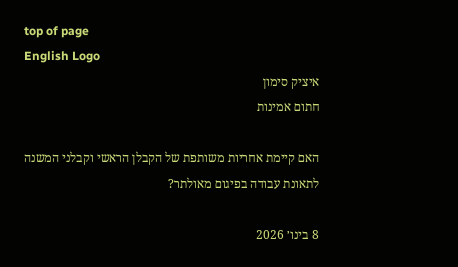top of page
English Logo
איציק סימון
חתום אמינות

האם קיימת אחריות משותפת של הקבלן הראשי וקבלני המשנה לתאונת עבודה בפיגום מאולתר?

8 בינו׳ 2026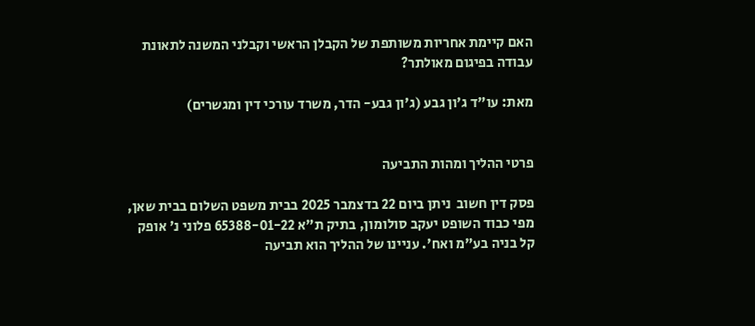האם קיימת אחריות משותפת של הקבלן הראשי וקבלני המשנה לתאונת עבודה בפיגום מאולתר?

מאת: עו"ד ג'ון גבע (ג'ון גבע- הדר, משרד עורכי דין ומגשרים)


פרטי ההליך ומהות התביעה

פסק דין חשוב  ניתן ביום 22 בדצמבר 2025 בבית משפט השלום בבית שאן, מפי כבוד השופט יעקב סולומון, בתיק ת"א 65388-01-22 פלוני נ' אופק קל בניה בע"מ ואח'. עניינו של ההליך הוא תביעה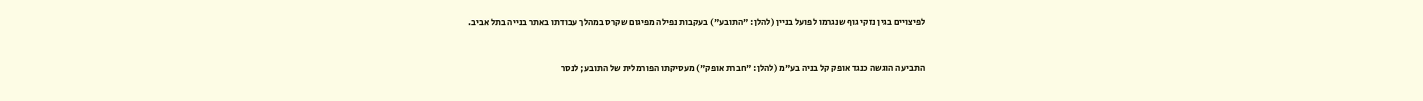לפיצויים בגין נזקי גוף שנגרמו לפועל בניין (להלן: "התובע") בעקבות נפילה מפיגום שקרס במהלך עבודתו באתר בנייה בתל אביב.


התביעה הוגשה כנגד אופק קל בניה בע"מ (להלן: "חברת אופק") מעסיקתו הפורמלית של התובע; לנסר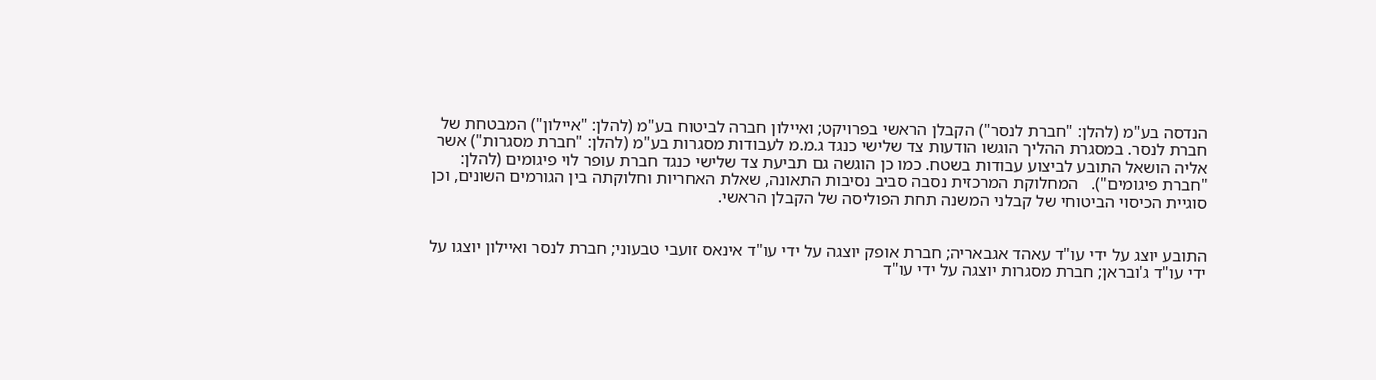הנדסה בע"מ (להלן: "חברת לנסר") הקבלן הראשי בפרויקט; ואיילון חברה לביטוח בע"מ (להלן: "איילון") המבטחת של חברת לנסר. במסגרת ההליך הוגשו הודעות צד שלישי כנגד ג.מ.מ לעבודות מסגרות בע"מ (להלן: "חברת מסגרות") אשר אליה הושאל התובע לביצוע עבודות בשטח. כמו כן הוגשה גם תביעת צד שלישי כנגד חברת עופר לוי פיגומים (להלן: "חברת פיגומים").   המחלוקת המרכזית נסבה סביב נסיבות התאונה, שאלת האחריות וחלוקתה בין הגורמים השונים, וכן סוגיית הכיסוי הביטוחי של קבלני המשנה תחת הפוליסה של הקבלן הראשי.


התובע יוצג על ידי עו"ד עאהד אגבאריה; חברת אופק יוצגה על ידי עו"ד אינאס זועבי טבעוני; חברת לנסר ואיילון יוצגו על ידי עו"ד ג'ובראן; חברת מסגרות יוצגה על ידי עו"ד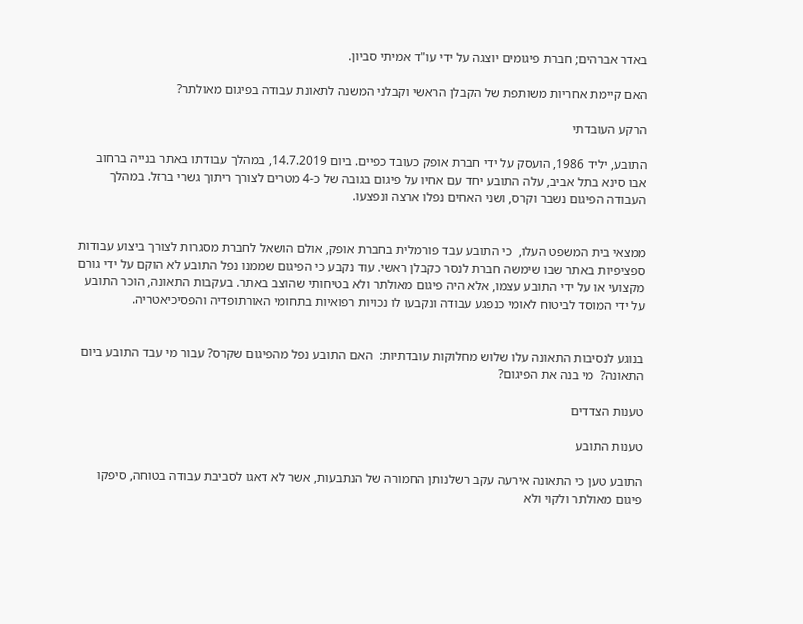באדר אברהים; חברת פיגומים יוצגה על ידי עו"ד אמיתי סביון.

האם קיימת אחריות משותפת של הקבלן הראשי וקבלני המשנה לתאונת עבודה בפיגום מאולתר?

הרקע העובדתי

התובע, יליד 1986, הועסק על ידי חברת אופק כעובד כפיים. ביום 14.7.2019, במהלך עבודתו באתר בנייה ברחוב אבו סינא בתל אביב, עלה התובע יחד עם אחיו על פיגום בגובה של כ-4 מטרים לצורך ריתוך גשרי ברזל. במהלך העבודה הפיגום נשבר וקרס, ושני האחים נפלו ארצה ונפצעו.


ממצאי בית המשפט העלו,  כי התובע עבד פורמלית בחברת אופק, אולם הושאל לחברת מסגרות לצורך ביצוע עבודות ספציפיות באתר שבו שימשה חברת לנסר כקבלן ראשי. עוד נקבע כי הפיגום שממנו נפל התובע לא הוקם על ידי גורם מקצועי או על ידי התובע עצמו, אלא היה פיגום מאולתר ולא בטיחותי שהוצב באתר. בעקבות התאונה, הוכר התובע על ידי המוסד לביטוח לאומי כנפגע עבודה ונקבעו לו נכויות רפואיות בתחומי האורתופדיה והפסיכיאטריה.


בנוגע לנסיבות התאונה עלו שלוש מחלוקות עובדתיות:  האם התובע נפל מהפיגום שקרס? עבור מי עבד התובע ביום התאונה?  מי בנה את הפיגום?

טענות הצדדים

טענות התובע

התובע טען כי התאונה אירעה עקב רשלנותן החמורה של הנתבעות, אשר לא דאגו לסביבת עבודה בטוחה, סיפקו פיגום מאולתר ולקוי ולא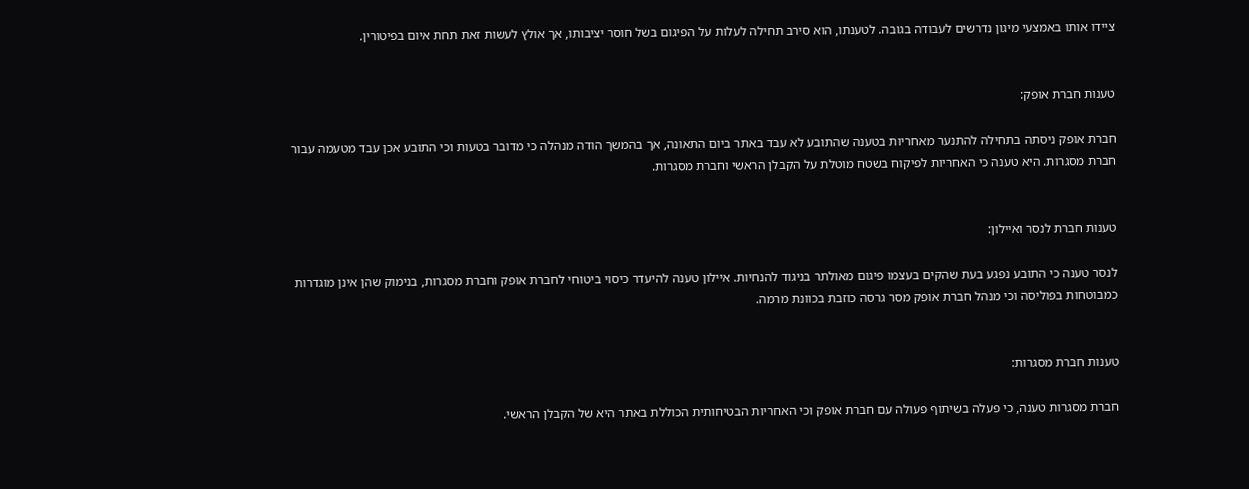ציידו אותו באמצעי מיגון נדרשים לעבודה בגובה. לטענתו, הוא סירב תחילה לעלות על הפיגום בשל חוסר יציבותו, אך אולץ לעשות זאת תחת איום בפיטורין.


טענות חברת אופק:

חברת אופק ניסתה בתחילה להתנער מאחריות בטענה שהתובע לא עבד באתר ביום התאונה, אך בהמשך הודה מנהלה כי מדובר בטעות וכי התובע אכן עבד מטעמה עבור חברת מסגרות. היא טענה כי האחריות לפיקוח בשטח מוטלת על הקבלן הראשי וחברת מסגרות.


טענות חברת לנסר ואיילון:

לנסר טענה כי התובע נפגע בעת שהקים בעצמו פיגום מאולתר בניגוד להנחיות. איילון טענה להיעדר כיסוי ביטוחי לחברת אופק וחברת מסגרות, בנימוק שהן אינן מוגדרות כמבוטחות בפוליסה וכי מנהל חברת אופק מסר גרסה כוזבת בכוונת מרמה.


טענות חברת מסגרות:

חברת מסגרות טענה, כי פעלה בשיתוף פעולה עם חברת אופק וכי האחריות הבטיחותית הכוללת באתר היא של הקבלן הראשי.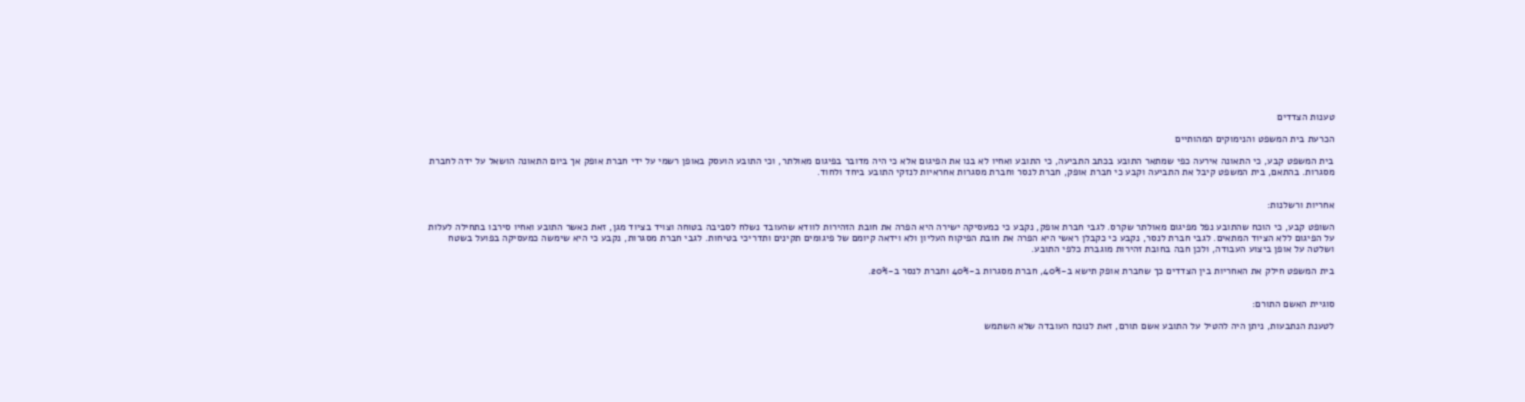טענות הצדדים

הכרעת בית המשפט והנימוקים המהותיים

בית המשפט קבע, כי התאונה אירעה כפי שמתאר התובע בכתב התביעה, כי התובע ואחיו לא בנו את הפיגום אלא כי היה מדובר בפיגום מאולתר, וכי התובע הועסק באופן רשמי על ידי חברת אופק אך ביום התאונה הושאל על ידה לחברת מסגרות. בהתאם, בית המשפט קיבל את התביעה וקבע כי חברת אופק, חברת לנסר וחברת מסגרות אחראיות לנזקי התובע ביחד ולחוד.


אחריות ורשלנות:

השופט קבע, כי הוכח שהתובע נפל מפיגום מאולתר שקרס. לגבי חברת אופק, נקבע כי כמעסיקה ישירה היא הפרה את חובת הזהירות לוודא שהעובד נשלח לסביבה בטוחה וצויד בציוד מגן, זאת כאשר התובע ואחיו סירבו בתחילה לעלות על הפיגום ללא הציוד המתאים. לגבי חברת לנסר, נקבע כי כקבלן ראשי היא הפרה את חובת הפיקוח העליון ולא וידאה קיומם של פיגומים תקינים ותדריכי בטיחות. לגבי חברת מסגרות, נקבע כי היא שימשה כמעסיקה בפועל בשטח ושלטה על אופן ביצוע העבודה, ולכן חבה בחובת זהירות מוגברת כלפי התובע.

בית המשפט חילק את האחריות בין הצדדים כך שחברת אופק תישא ב-40%, חברת מסגרות ב-40% וחברת לנסר ב-20%.


סוגיית האשם התורם:

לטענת הנתבעות, ניתן היה להטיל על התובע אשם תורם, זאת לנוכח העובדה שלא השתמש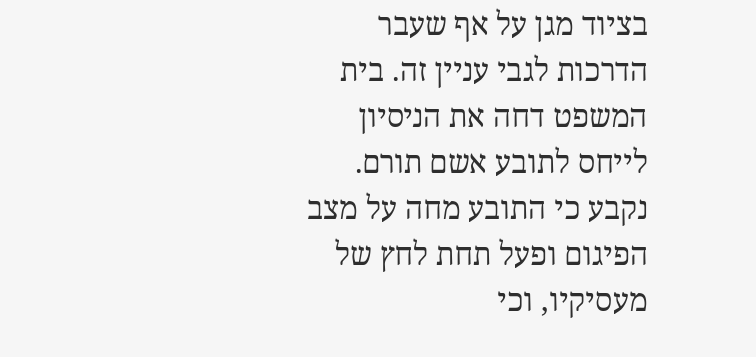בציוד מגן על אף שעבר הדרכות לגבי עניין זה. בית המשפט דחה את הניסיון לייחס לתובע אשם תורם. נקבע כי התובע מחה על מצב הפיגום ופעל תחת לחץ של מעסיקיו, וכי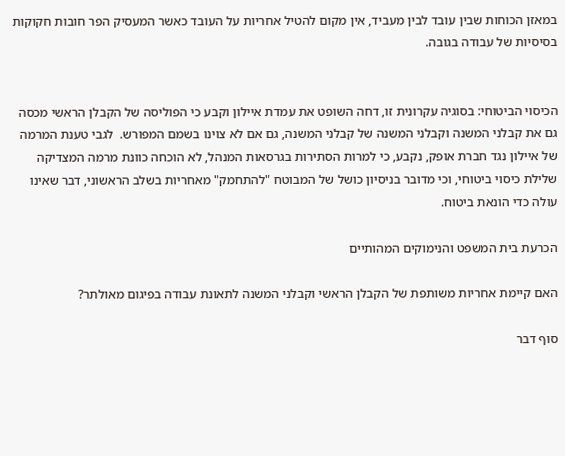במאזן הכוחות שבין עובד לבין מעביד, אין מקום להטיל אחריות על העובד כאשר המעסיק הפר חובות חקוקות בסיסיות של עבודה בגובה.


הכיסוי הביטוחי: בסוגיה עקרונית זו, דחה השופט את עמדת איילון וקבע כי הפוליסה של הקבלן הראשי מכסה גם את קבלני המשנה וקבלני המשנה של קבלני המשנה, גם אם לא צוינו בשמם המפורש.  לגבי טענת המרמה של איילון נגד חברת אופק, נקבע, כי למרות הסתירות בגרסאות המנהל, לא הוכחה כוונת מרמה המצדיקה שלילת כיסוי ביטוחי, וכי מדובר בניסיון כושל של המבוטח "להתחמק" מאחריות בשלב הראשוני, דבר שאינו עולה כדי הונאת ביטוח.

הכרעת בית המשפט והנימוקים המהותיים

האם קיימת אחריות משותפת של הקבלן הראשי וקבלני המשנה לתאונת עבודה בפיגום מאולתר?

סוף דבר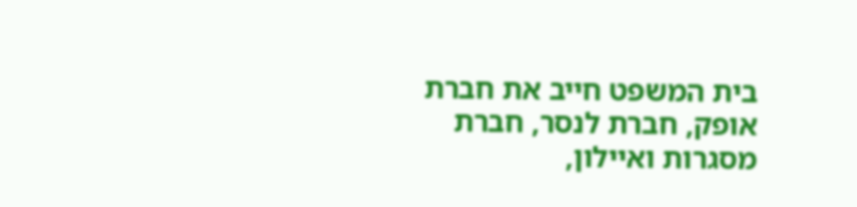בית המשפט חייב את חברת אופק, חברת לנסר, חברת מסגרות ואיילון,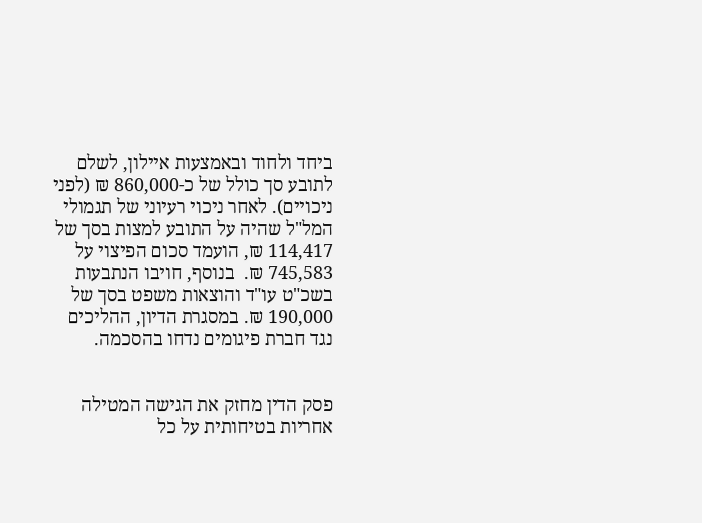ביחד ולחוד ובאמצעות איילון, לשלם לתובע סך כולל של כ-860,000 ₪ (לפני ניכויים). לאחר ניכוי רעיוני של תגמולי המל"ל שהיה על התובע למצות בסך של 114,417 ₪, הועמד סכום הפיצוי על 745,583 ₪.  בנוסף, חויבו הנתבעות בשכ"ט עו"ד והוצאות משפט בסך של 190,000 ₪. במסגרת הדיון, ההליכים נגד חברת פיגומים נדחו בהסכמה.


פסק הדין מחזק את הגישה המטילה אחריות בטיחותית על כל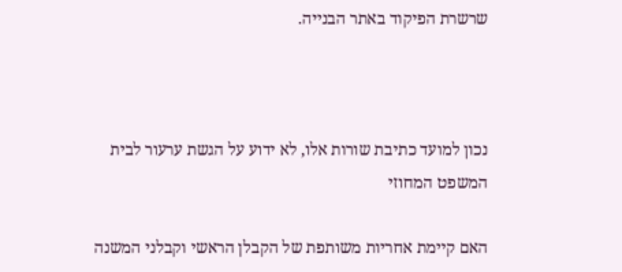שרשרת הפיקוד באתר הבנייה.



נכון למועד כתיבת שורות אלו, לא ידוע על הגשת ערעור לבית המשפט המחוזי

האם קיימת אחריות משותפת של הקבלן הראשי וקבלני המשנה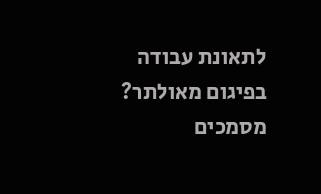לתאונת עבודה בפיגום מאולתר?
מסמכים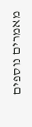מאמרים נוספים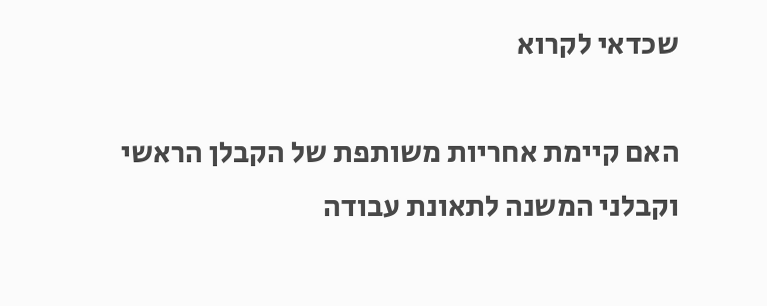שכדאי לקרוא

האם קיימת אחריות משותפת של הקבלן הראשי וקבלני המשנה לתאונת עבודה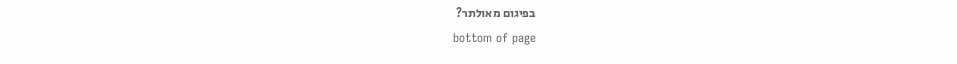בפיגום מאולתר?
bottom of page